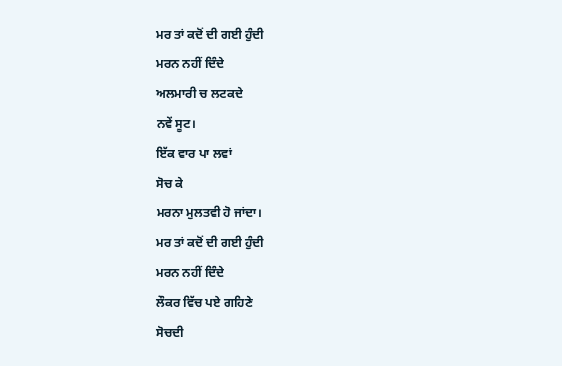ਮਰ ਤਾਂ ਕਦੋਂ ਦੀ ਗਈ ਹੁੰਦੀ
ਮਰਨ ਨਹੀਂ ਦਿੰਦੇ
ਅਲਮਾਰੀ ਚ ਲਟਕਦੇ
ਨਵੇਂ ਸੂਟ।
ਇੱਕ ਵਾਰ ਪਾ ਲਵਾਂ
ਸੋਚ ਕੇ
ਮਰਨਾ ਮੁਲਤਵੀ ਹੋ ਜਾਂਦਾ।
ਮਰ ਤਾਂ ਕਦੋਂ ਦੀ ਗਈ ਹੁੰਦੀ
ਮਰਨ ਨਹੀਂ ਦਿੰਦੇ
ਲੌਕਰ ਵਿੱਚ ਪਏ ਗਹਿਣੇ
ਸੋਚਦੀ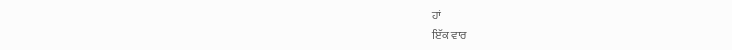ਹਾਂ
ਇੱਕ ਵਾਰ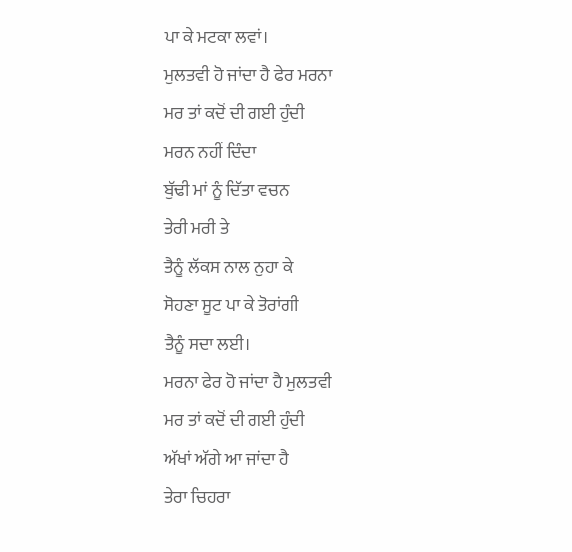ਪਾ ਕੇ ਮਟਕਾ ਲਵਾਂ।
ਮੁਲਤਵੀ ਹੋ ਜਾਂਦਾ ਹੈ ਫੇਰ ਮਰਨਾ
ਮਰ ਤਾਂ ਕਦੋਂ ਦੀ ਗਈ ਹੁੰਦੀ
ਮਰਨ ਨਹੀਂ ਦਿੰਦਾ
ਬੁੱਢੀ ਮਾਂ ਨੂੰ ਦਿੱਤਾ ਵਚਨ
ਤੇਰੀ ਮਰੀ ਤੇ
ਤੈਨੂੰ ਲੱਕਸ ਨਾਲ ਨੁਹਾ ਕੇ
ਸੋਹਣਾ ਸੂਟ ਪਾ ਕੇ ਤੋਰਾਂਗੀ
ਤੈਨੂੰ ਸਦਾ ਲਈ।
ਮਰਨਾ ਫੇਰ ਹੋ ਜਾਂਦਾ ਹੈ ਮੁਲਤਵੀ
ਮਰ ਤਾਂ ਕਦੋਂ ਦੀ ਗਈ ਹੁੰਦੀ
ਅੱਖਾਂ ਅੱਗੇ ਆ ਜਾਂਦਾ ਹੈ
ਤੇਰਾ ਚਿਹਰਾ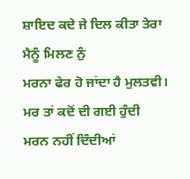ਸ਼ਾਇਦ ਕਦੇ ਜੇ ਦਿਲ ਕੀਤਾ ਤੇਰਾ
ਮੈਨੂੰ ਮਿਲਣ ਨੁੰ
ਮਰਨਾ ਫੇਰ ਹੋ ਜਾਂਦਾ ਹੈ ਮੁਲਤਵੀ।
ਮਰ ਤਾਂ ਕਦੋਂ ਦੀ ਗਈ ਹੁੰਦੀ
ਮਰਨ ਨਹੀਂ ਦਿੰਦੀਆਂ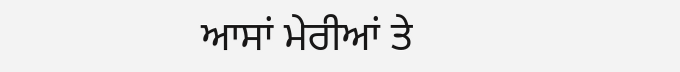ਆਸਾਂ ਮੇਰੀਆਂ ਤੇ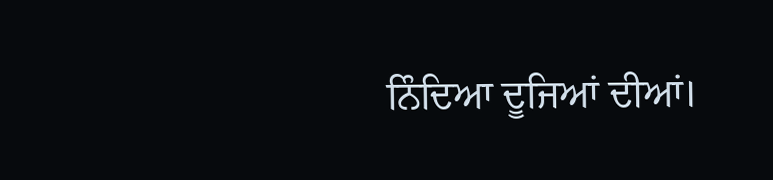ਨਿੰਦਿਆ ਦੂਜਿਆਂ ਦੀਆਂ।